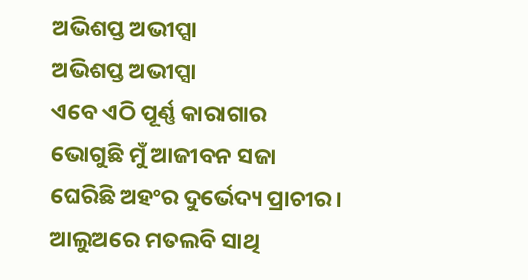ଅଭିଶପ୍ତ ଅଭୀପ୍ସା
ଅଭିଶପ୍ତ ଅଭୀପ୍ସା
ଏବେ ଏଠି ପୂର୍ଣ୍ଣ କାରାଗାର
ଭୋଗୁଛି ମୁଁ ଆଜୀବନ ସଜା
ଘେରିଛି ଅହଂର ଦୁର୍ଭେଦ୍ୟ ପ୍ରାଚୀର।
ଆଲୁଅରେ ମତଲବି ସାଥି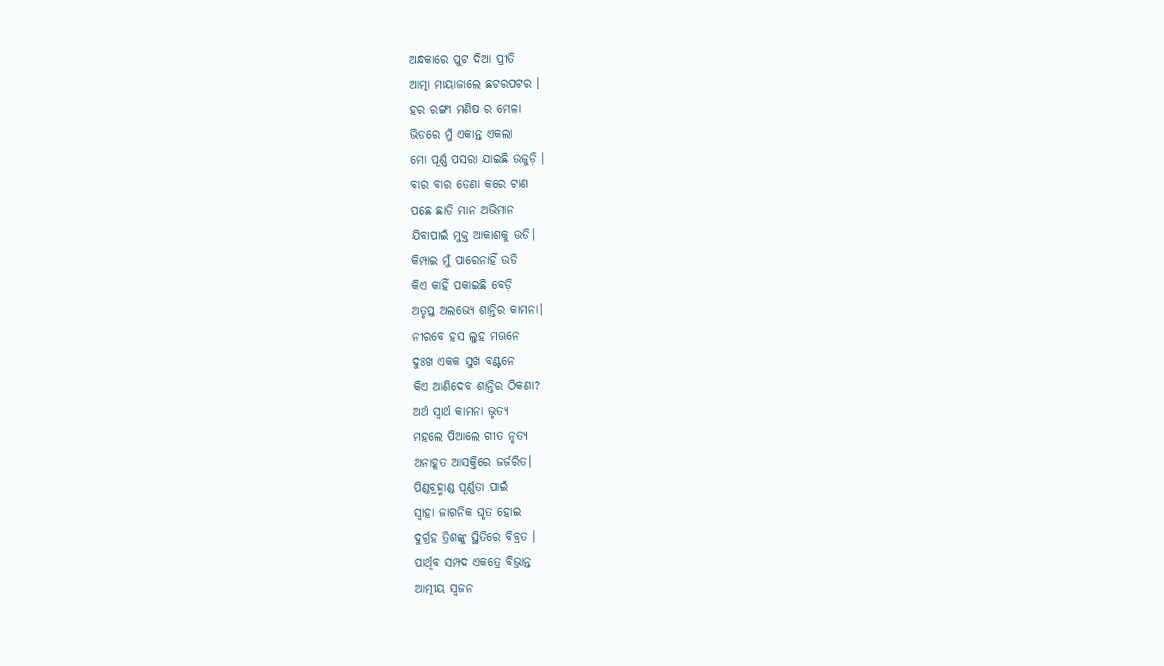ଅନ୍ଧକାରେ ପୁଟ ଦିଆ ପ୍ରୀତି
ଆତ୍ମା ମାୟାଜାଲେ ଛଟରପଟର ।
ହର ରଙ୍ଗୀ ମଣିଷ ର ମେଳା
ଭିଡରେ ମୁଁ ଏକାନ୍ତ ଏକଲା
ମୋ ପୂର୍ଣ୍ଣ ପସରା ଯାଇଛି ଉଜୁଡ଼ି ।
ବାର ବାର ଡେଣା କରେ ଟାଣ
ପଛେ ଛାଡି ମାନ ଅଭିମାନ
ଯିବାପାଇଁ ମୁକ୍ତ ଆକାଶକୁ ଉଡି।
କିମ୍ପାଇ ମୁଁ ପାରେନାହିଁ ଉଡି
କିଏ କାହିଁ ପକାଇଛି ବେଡ଼ି
ଅତୃପ୍ତ ଅଲଭ୍ୟେ ଶାନ୍ତିର କାମନା।
ନୀରବେ ହସ ଲୁହ ମଊନେ
ଦୁଃଖ ଏକକ ସୁଖ ବଣ୍ଟନେ
କିଏ ଆଣିଦେବ ଶାନ୍ତିର ଠିକଣା?
ଅର୍ଥ ସ୍ୱାର୍ଥ କାମନା ଭୃତ୍ୟ
ମହଲେ ପିଆଲେ ଗୀତ ନୃତ୍ୟ
ଅନାହୂତ ଆସକ୍ତିରେ ଜର୍ଜରିତ।
ପିଣ୍ଡବ୍ରହ୍ମାଣ୍ଡ ପୂର୍ଣ୍ଣତା ପାଇଁ
ସ୍ୱାହା ଜାଗନିକ ଘୃତ ହୋଇ
ଦୁର୍ଗ୍ରହ ତ୍ରିଶଙ୍କୁ ସ୍ଥିତିରେ ବିବ୍ରତ ।
ପାର୍ଥିବ ସମ୍ପଦ ଏକତ୍ରେ ବିଭ୍ରାନ୍ତ
ଆତ୍ମୀୟ ସ୍ୱଜନ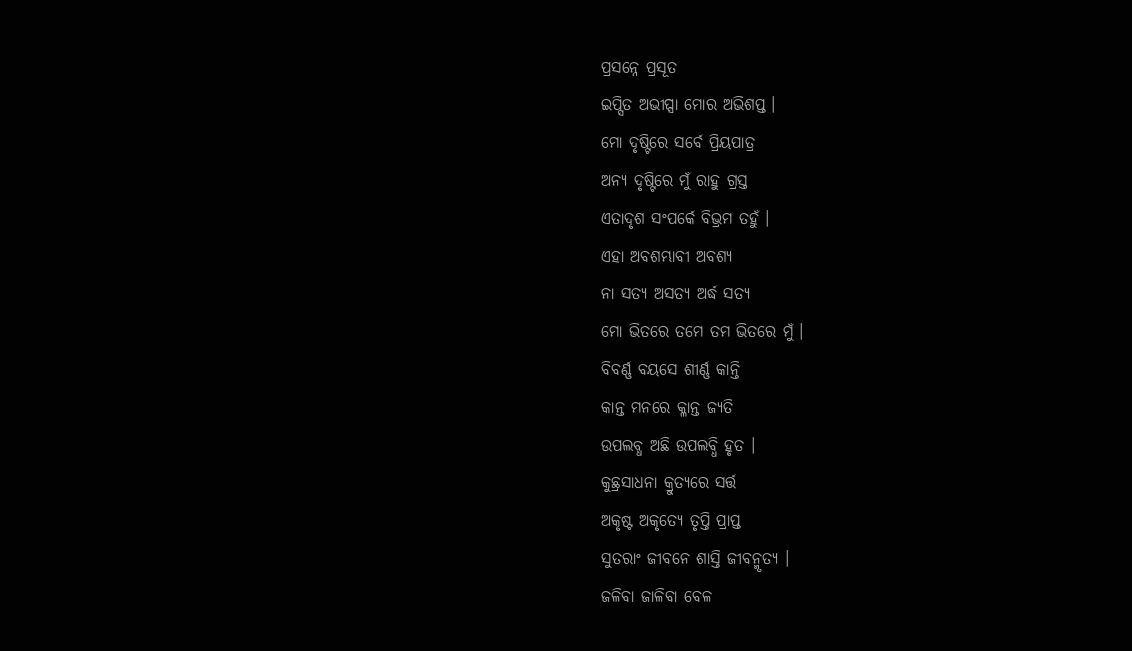ପ୍ରସନ୍ନେ ପ୍ରସୂତ
ଇପ୍ସିତ ଅଭୀପ୍ସା ମୋର ଅଭିଶପ୍ତ ।
ମୋ ଦୃଷ୍ଟିରେ ସର୍ବେ ପ୍ରିୟପାତ୍ର
ଅନ୍ୟ ଦୃଷ୍ଟିରେ ମୁଁ ରାହୁ ଗ୍ରସ୍ତ
ଏତାଦୃଶ ସଂପର୍କେ ବିଭ୍ରମ ତହୁଁ ।
ଏହା ଅବଶମ୍ଭାବୀ ଅବଶ୍ଯ
ନା ସତ୍ଯ ଅସତ୍ଯ ଅର୍ଦ୍ଧ ସତ୍ଯ
ମୋ ଭିତରେ ତମେ ତମ ଭିତରେ ମୁଁ ।
ବିବର୍ଣ୍ଣ ବୟସେ ଶୀର୍ଣ୍ଣ କାନ୍ତି
କାନ୍ତ ମନରେ କ୍ଳାନ୍ତ ଜ୍ୟତି
ଉପଲବ୍ଧ ଅଛି ଉପଲବ୍ଧି ହୃତ ।
କୁଛ୍ରସାଧନା କ୍ରୁତ୍ଯରେ ସର୍ତ୍ତ
ଅକୃଷ୍ଟ ଅକୃତ୍ୟେ ତୃପ୍ତି ପ୍ରାପ୍ତ
ସୁତରାଂ ଜୀବନେ ଶାସ୍ତି ଜୀବନ୍ମୃତ୍ୟ ।
ଜଳିବା ଜାଳିବା ବେଳ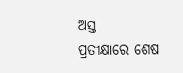ଅସ୍ତ
ପ୍ରତୀକ୍ଷାରେ ଶେଷ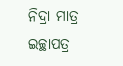ନିଦ୍ରା ମାତ୍ର
ଇଚ୍ଛାପତ୍ର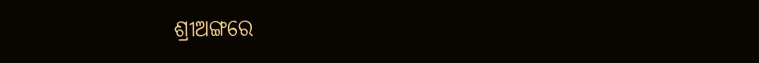ଶ୍ରୀଅଙ୍ଗରେ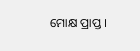ମୋକ୍ଷ ପ୍ରାପ୍ତ ।